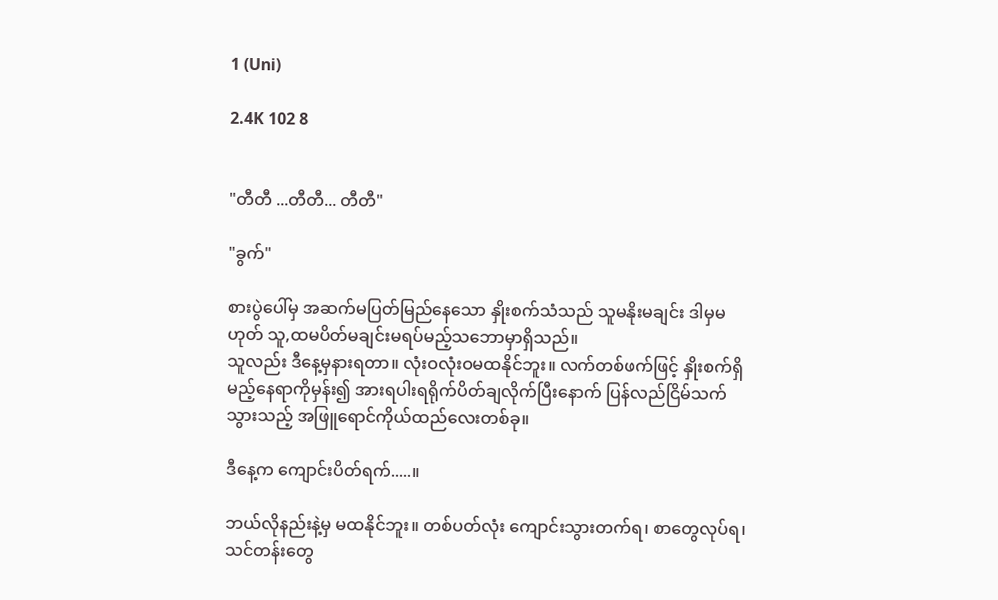1 (Uni)

2.4K 102 8


"တီတီ ...တီတီ... တီတီ"

"ခွက်"

စားပွဲပေါ်မှ အဆက်မပြတ်မြည်နေသော နှိုးစက်သံသည် သူမနိုးမချင်း ဒါမှမဟုတ် သူ,ထမပိတ်မချင်းမရပ်မည့်သဘောမှာရှိသည်။
သူလည်း ဒီနေ့မှနားရတာ။ လုံးဝလုံးဝမထနိုင်ဘူး။ လက်တစ်ဖက်ဖြင့် နှိုးစက်ရှိမည့်နေရာကိုမှန်း၍ အားရပါးရရိုက်ပိတ်ချလိုက်ပြီးနောက် ပြန်လည်ငြိမ်သက်သွားသည့် အဖြူရောင်ကိုယ်ထည်လေးတစ်ခု။

ဒီနေ့က ကျောင်းပိတ်ရက်.....။

ဘယ်လိုနည်းနဲ့မှ မထနိုင်ဘူး။ တစ်ပတ်လုံး ကျောင်းသွားတက်ရ၊ စာတွေလုပ်ရ၊ သင်တန်းတွေ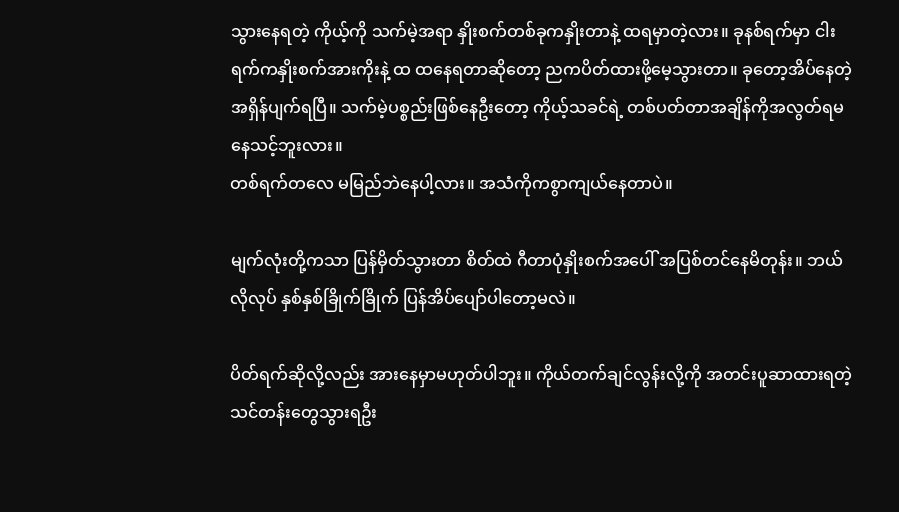သွားနေရတဲ့ ကိုယ့်ကို သက်မဲ့အရာ နှိုးစက်တစ်ခုကနှိုးတာနဲ့ ထရမှာတဲ့လား။ ခုနစ်ရက်မှာ ငါးရက်ကနှိုးစက်အားကိုးနဲ့ ထ ထနေရတာဆိုတော့ ညကပိတ်ထားဖို့မေ့သွားတာ။ ခုတော့အိပ်နေတဲ့အရှိန်ပျက်ရပြီ။ သက်မဲ့ပစ္စည်းဖြစ်နေဦးတော့ ကိုယ့်သခင်ရဲ့ တစ်ပတ်တာအချိန်ကိုအလွတ်ရမနေသင့်ဘူးလား။
တစ်ရက်တလေ မမြည်ဘဲနေပါ့လား။ အသံကိုကစွာကျယ်နေတာပဲ။

မျက်လုံးတို့ကသာ ပြန်မှိတ်သွားတာ စိတ်ထဲ ဂီတာပုံနှိုးစက်အပေါ် အပြစ်တင်နေမိတုန်း။ ဘယ်လိုလုပ် နှစ်နှစ်ခြိုက်ခြိုက် ပြန်အိပ်ပျော်ပါတော့မလဲ။

ပိတ်ရက်ဆိုလို့လည်း အားနေမှာမဟုတ်ပါဘူး။ ကိုယ်တက်ချင်လွန်းလို့ကို အတင်းပူဆာထားရတဲ့ သင်တန်းတွေသွားရဦး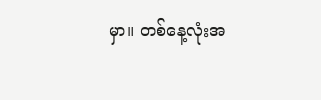မှာ။ တစ်နေ့လုံးအ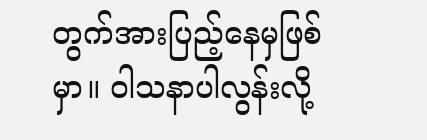တွက်အားပြည့်နေမှဖြစ်မှာ။ ဝါသနာပါလွန်းလို့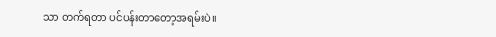သာ တက်ရတာ ပင်ပန်းတာတော့အရမ်းပဲ။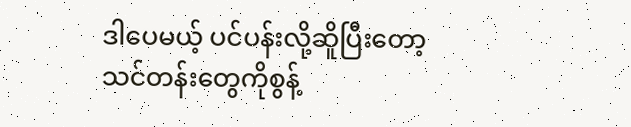ဒါပေမယ့် ပင်ပန်းလို့ဆိူပြီးတော့ သင်တန်းတွေကိုစွန့်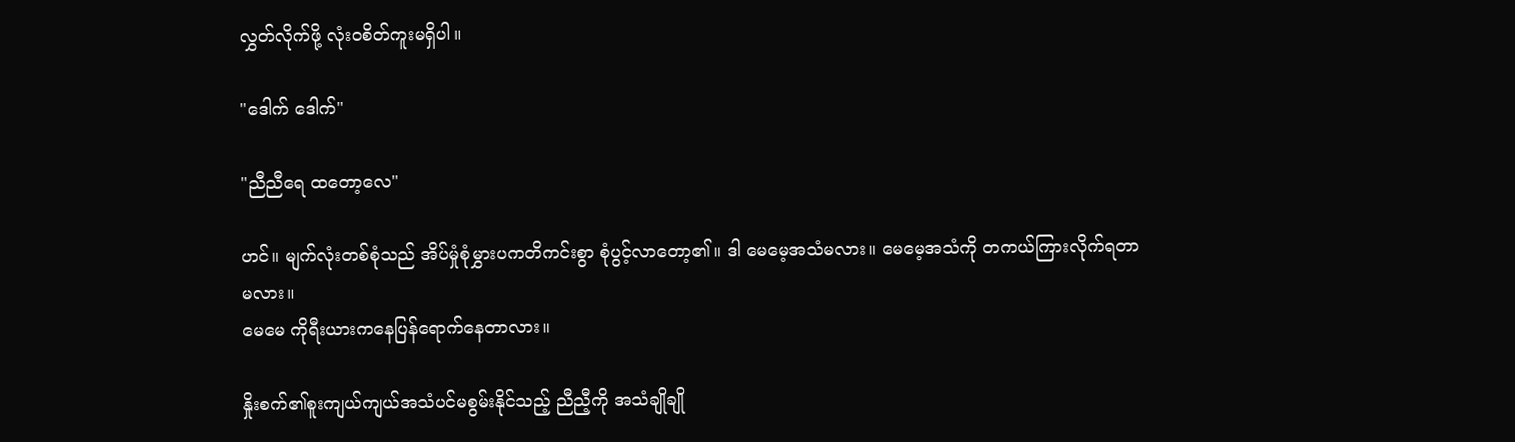လွှတ်လိုက်ဖို့ လုံးဝစိတ်ကူးမရှိပါ။

"ဒေါက် ဒေါက်"

"ညီညီရေ ထတော့လေ"

ဟင်။ မျက်လုံးတစ်စုံသည် အိပ်မှုံစုံမွှားပကတိကင်းစွာ စုံပွင့်လာတော့၏။ ဒါ မေမေ့အသံမလား။ မေမေ့အသံကို တကယ်ကြားလိုက်ရတာမလား။
မေမေ ကိုရီးယားကနေပြန်ရောက်နေတာလား။

နှိုးစက်၏စူးကျယ်ကျယ်အသံပင်မစွမ်းနိုင်သည့် ညီညီ့ကို အသံချိုချို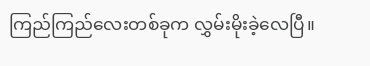ကြည်ကြည်လေးတစ်ခုက လွှမ်းမိုးခဲ့လေပြီ။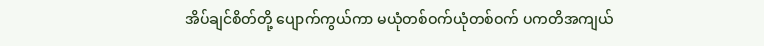အိပ်ချင်စိတ်တို့ ပျောက်ကွယ်ကာ မယုံတစ်ဝက်ယုံတစ်ဝက် ပကတိအကျယ်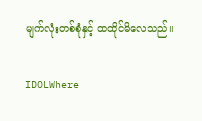မျက်လုံးတစ်စုံနှင့် ထထိုင်မိလေသည်။

IDOLWhere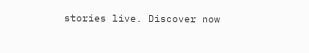stories live. Discover now